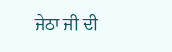ਜੇਠਾ ਜੀ ਦੀ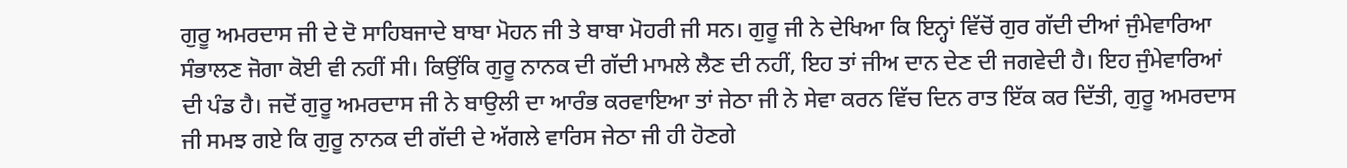ਗੁਰੂ ਅਮਰਦਾਸ ਜੀ ਦੇ ਦੋ ਸਾਹਿਬਜਾਦੇ ਬਾਬਾ ਮੋਹਨ ਜੀ ਤੇ ਬਾਬਾ ਮੋਹਰੀ ਜੀ ਸਨ। ਗੁਰੂ ਜੀ ਨੇ ਦੇਖਿਆ ਕਿ ਇਨ੍ਹਾਂ ਵਿੱਚੋਂ ਗੁਰ ਗੱਦੀ ਦੀਆਂ ਜੁੰਮੇਵਾਰਿਆ ਸੰਭਾਲਣ ਜੋਗਾ ਕੋਈ ਵੀ ਨਹੀਂ ਸੀ। ਕਿਉਂਕਿ ਗੁਰੂ ਨਾਨਕ ਦੀ ਗੱਦੀ ਮਾਮਲੇ ਲੈਣ ਦੀ ਨਹੀਂ, ਇਹ ਤਾਂ ਜੀਅ ਦਾਨ ਦੇਣ ਦੀ ਜਗਵੇਦੀ ਹੈ। ਇਹ ਜੁੰਮੇਵਾਰਿਆਂ ਦੀ ਪੰਡ ਹੈ। ਜਦੋਂ ਗੁਰੂ ਅਮਰਦਾਸ ਜੀ ਨੇ ਬਾਉਲੀ ਦਾ ਆਰੰਭ ਕਰਵਾਇਆ ਤਾਂ ਜੇਠਾ ਜੀ ਨੇ ਸੇਵਾ ਕਰਨ ਵਿੱਚ ਦਿਨ ਰਾਤ ਇੱਕ ਕਰ ਦਿੱਤੀ, ਗੁਰੂ ਅਮਰਦਾਸ ਜੀ ਸਮਝ ਗਏ ਕਿ ਗੁਰੂ ਨਾਨਕ ਦੀ ਗੱਦੀ ਦੇ ਅੱਗਲੇ ਵਾਰਿਸ ਜੇਠਾ ਜੀ ਹੀ ਹੋਣਗੇ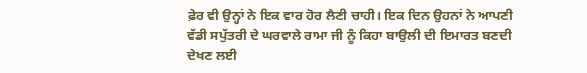ਫ਼ੇਰ ਵੀ ਉਨ੍ਹਾਂ ਨੇ ਇਕ ਵਾਰ ਹੋਰ ਲੈਣੀ ਚਾਹੀ। ਇਕ ਦਿਨ ਉਹਨਾਂ ਨੇ ਆਪਣੀ ਵੱਡੀ ਸਪੁੱਤਰੀ ਦੇ ਘਰਵਾਲੇ ਰਾਮਾ ਜੀ ਨੂੰ ਕਿਹਾ ਬਾਉਲੀ ਦੀ ਇਮਾਰਤ ਬਣਦੀ ਦੇਖਣ ਲਈ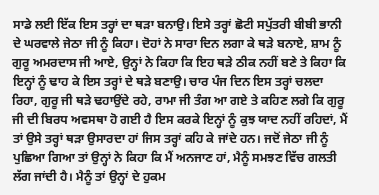ਸਾਡੇ ਲਈ ਇੱਕ ਇਸ ਤਰ੍ਹਾਂ ਦਾ ਥੜਾ ਬਨਾਉ। ਇਸੇ ਤਰ੍ਹਾਂ ਛੋਟੀ ਸਪੁੱਤਰੀ ਬੀਬੀ ਭਾਨੀ ਦੇ ਘਰਵਾਲੇ ਜੇਠਾ ਜੀ ਨੂੰ ਕਿਹਾ। ਦੋਹਾਂ ਨੇ ਸਾਰਾ ਦਿਨ ਲਗਾ ਕੇ ਥੜੇ ਬਨਾਏ, ਸ਼ਾਮ ਨੂੰ ਗੁਰੂ ਅਮਰਦਾਸ ਜੀ ਆਏ, ਉਨ੍ਹਾਂ ਨੇ ਕਿਹਾ ਕਿ ਇਹ ਥੜੇ ਠੀਕ ਨਹੀਂ ਬਣੇ ਤੇ ਕਿਹਾ ਕਿ ਇਨ੍ਹਾਂ ਨੂੰ ਢਾਹ ਕੇ ਇਸ ਤਰ੍ਹਾਂ ਦੇ ਥੜੇ ਬਣਾਉ। ਚਾਰ ਪੰਜ ਦਿਨ ਇਸ ਤਰ੍ਹਾਂ ਚਲਦਾ ਰਿਹਾ, ਗੁਰੂ ਜੀ ਥੜੇ ਢਹਾਉਂਦੇ ਰਹੇ, ਰਾਮਾ ਜੀ ਤੰਗ ਆ ਗਏ ਤੇ ਕਹਿਣ ਲਗੇ ਕਿ ਗੁਰੂ ਜੀ ਦੀ ਬਿਰਧ ਅਵਸਥਾ ਹੋ ਗਈ ਹੈ ਇਸ ਕਰਕੇ ਇਨ੍ਹਾਂ ਨੂੰ ਕੁਝ ਯਾਦ ਨਹੀਂ ਰਹਿਦਾਂ, ਮੈਂ ਤਾਂ ਉਸੇ ਤਰ੍ਹਾਂ ਥੜਾ ਉਸਾਰਦਾ ਹਾਂ ਜਿਸ ਤਰ੍ਹਾਂ ਕਹਿ ਕੇ ਜਾਂਦੇ ਹਨ। ਜਦੋਂ ਜੇਠਾ ਜੀ ਨੂੰ ਪੁਛਿਆ ਗਿਆ ਤਾਂ ਉਨ੍ਹਾਂ ਨੇ ਕਿਹਾ ਕਿ ਮੈਂ ਅਨਜਾਣ ਹਾਂ, ਮੈਨੂੰ ਸਮਝਣ ਵਿੱਚ ਗਲਤੀ ਲੱਗ ਜਾਂਦੀ ਹੈ। ਮੈਨੂੰ ਤਾਂ ਉਨ੍ਹਾਂ ਦੇ ਹੁਕਮ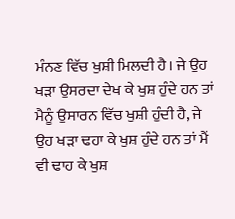ਮੰਨਣ ਵਿੱਚ ਖੁਸ਼ੀ ਮਿਲਦੀ ਹੈ। ਜੇ ਉਹ ਖੜਾ ਉਸਰਦਾ ਦੇਖ ਕੇ ਖੁਸ਼ ਹੁੰਦੇ ਹਨ ਤਾਂ ਮੈਨੂੰ ਉਸਾਰਨ ਵਿੱਚ ਖੁਸ਼ੀ ਹੁੰਦੀ ਹੈ, ਜੇ ਉਹ ਖੜਾ ਢਹਾ ਕੇ ਖੁਸ਼ ਹੁੰਦੇ ਹਨ ਤਾਂ ਮੈਂ ਵੀ ਢਾਹ ਕੇ ਖੁਸ਼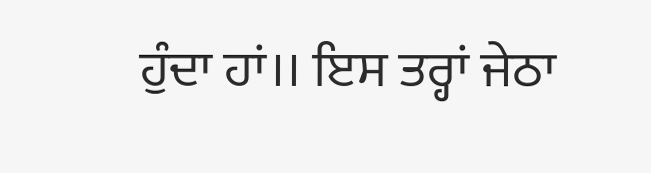ਹੁੰਦਾ ਹਾਂ।। ਇਸ ਤਰ੍ਹਾਂ ਜੇਠਾ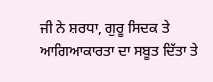ਜੀ ਨੇ ਸ਼ਰਧਾ, ਗੁਰੂ ਸਿਦਕ ਤੇ ਆਗਿਆਕਾਰਤਾ ਦਾ ਸਬੂਤ ਦਿੱਤਾ ਤੇ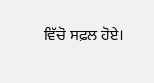ਵਿੱਚੋ ਸਫ਼ਲ ਹੋਏ।